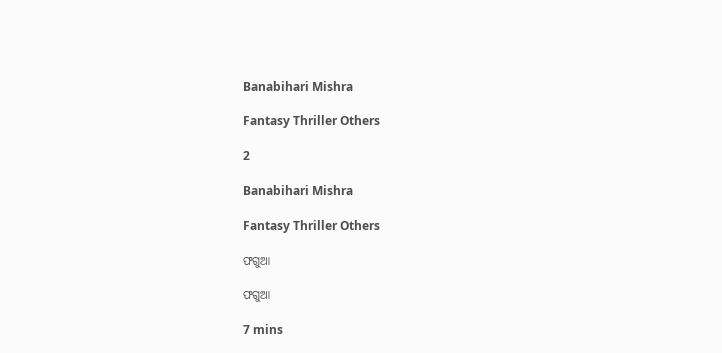Banabihari Mishra

Fantasy Thriller Others

2

Banabihari Mishra

Fantasy Thriller Others

ଫଗୁଆ

ଫଗୁଆ

7 mins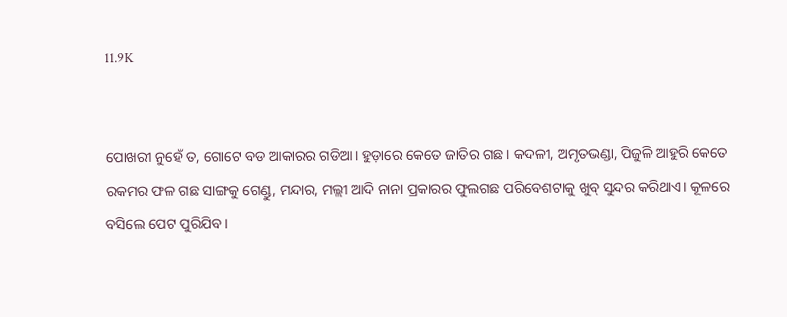11.9K


ପୋଖରୀ ନୁହେଁ ତ, ଗୋଟେ ବଡ ଆକାରର ଗଡିଆ। ହୁଡ଼ାରେ କେତେ ଜାତିର ଗଛ। କଦଳୀ, ଅମୃତଭଣ୍ଡା, ପିଜୁଳି ଆହୁରି କେତେ ରକମର ଫଳ ଗଛ ସାଙ୍ଗକୁ ଗେଣ୍ଡୁ, ମନ୍ଦାର, ମଲ୍ଲୀ ଆଦି ନାନା ପ୍ରକାରର ଫୁଲଗଛ ପରିବେଶଟାକୁ ଖୁବ୍ ସୁନ୍ଦର କରିଥାଏ। କୂଳରେ ବସିଲେ ପେଟ ପୁରିଯିବ।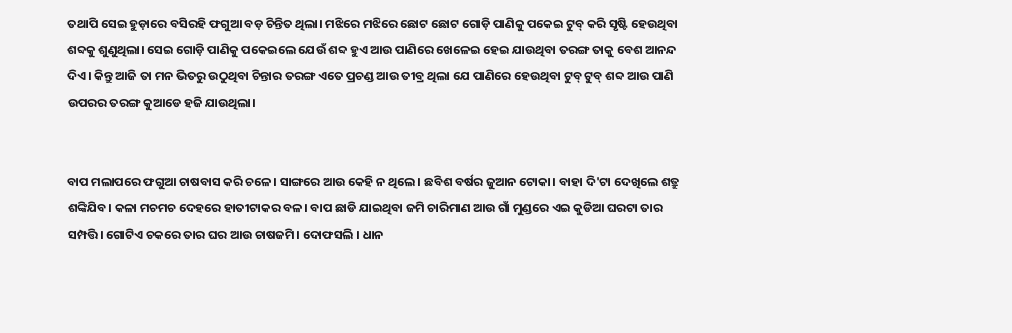ତଥାପି ସେଇ ହୁଡ଼ାରେ ବସିରହି ଫଗୁଆ ବଡ଼ ଚିନ୍ତିତ ଥିଲା। ମଝିରେ ମଝିରେ ଛୋଟ ଛୋଟ ଗୋଡ଼ି ପାଣିକୁ ପକେଇ ଟୁବ୍ କରି ସୃଷ୍ଟି ହେଉଥିବା ଶବ୍ଦକୁ ଶୁଣୁଥିଲା। ସେଇ ଗୋଡ଼ି ପାଣିକୁ ପକେଇଲେ ଯେଉଁ ଶବ୍ଦ ହୁଏ ଆଉ ପାଣିରେ ଖେଳେଇ ହେଇ ଯାଉଥିବା ତରଙ୍ଗ ତାକୁ ବେଶ ଆନନ୍ଦ ଦିଏ। କିନ୍ତୁ ଆଜି ତା ମନ ଭିତରୁ ଉଠୁଥିବା ଚିନ୍ତାର ତରଙ୍ଗ ଏତେ ପ୍ରଚଣ୍ଡ ଆଉ ତୀବ୍ର ଥିଲା ଯେ ପାଣିରେ ହେଉଥିବା ଟୁବ୍ ଟୁବ୍ ଶବ୍ଦ ଆଉ ପାଣି ଉପରର ତରଙ୍ଗ କୁଆଡେ ହଜି ଯାଉଥିଲା।


ବାପ ମଲାପରେ ଫଗୁଆ ଚାଷବାସ କରି ଚଳେ। ସାଙ୍ଗରେ ଆଉ କେହି ନ ଥିଲେ। ଛବିଶ ବର୍ଷର ଜୁଆନ ଟୋକା। ବାହା ଦି'ଟା ଦେଖିଲେ ଶତ୍ରୁ ଶଙ୍କିଯିବ। କଳା ମଚମଚ ଦେହରେ ହାତୀଟାକର ବଳ। ବାପ ଛାଡି ଯାଇଥିବା ଜମି ଚାରିମାଣ ଆଉ ଗାଁ ମୁଣ୍ଡରେ ଏଇ କୁଡିଆ ଘରଟା ତାର ସମ୍ପତ୍ତି। ଗୋଟିଏ ଚକରେ ତାର ଘର ଆଉ ଚାଷଜମି। ଦୋଫସଲି । ଧାନ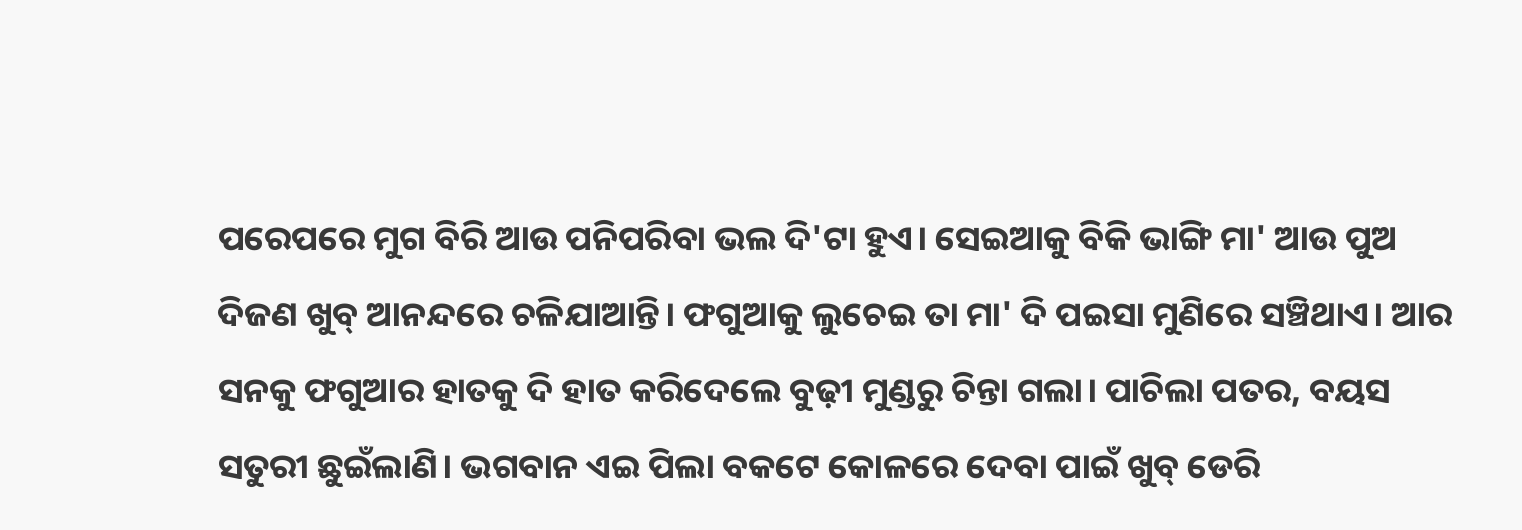ପରେପରେ ମୁଗ ବିରି ଆଉ ପନିପରିବା ଭଲ ଦି'ଟା ହୁଏ। ସେଇଆକୁ ବିକି ଭାଙ୍ଗି ମା' ଆଉ ପୁଅ ଦିଜଣ ଖୁବ୍ ଆନନ୍ଦରେ ଚଳିଯାଆନ୍ତି। ଫଗୁଆକୁ ଲୁଚେଇ ତା ମା' ଦି ପଇସା ମୁଣିରେ ସଞ୍ଚିଥାଏ। ଆର ସନକୁ ଫଗୁଆର ହାତକୁ ଦି ହାତ କରିଦେଲେ ବୁଢ଼ୀ ମୁଣ୍ଡରୁ ଚିନ୍ତା ଗଲା। ପାଚିଲା ପତର, ବୟସ ସତୁରୀ ଛୁଇଁଲାଣି। ଭଗବାନ ଏଇ ପିଲା ବକଟେ କୋଳରେ ଦେବା ପାଇଁ ଖୁବ୍ ଡେରି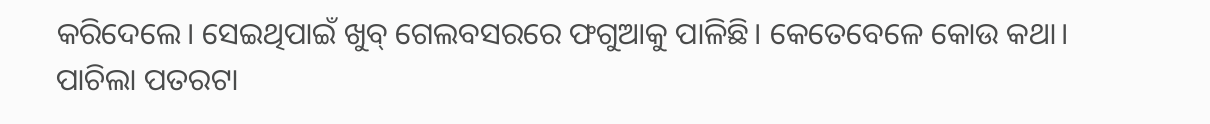କରିଦେଲେ। ସେଇଥିପାଇଁ ଖୁବ୍ ଗେଲବସରରେ ଫଗୁଆକୁ ପାଳିଛି। କେତେବେଳେ କୋଉ କଥା। ପାଚିଲା ପତରଟା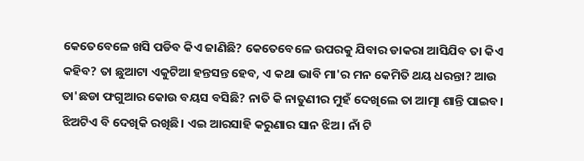କେତେବେଳେ ଖସି ପଡିବ କିଏ ଜାଣିଛି? କେତେବେଳେ ଉପରକୁ ଯିବାର ଡାକରା ଆସିଯିବ ତା କିଏ କହିବ? ତା ଛୁଆଟା ଏକୁଟିଆ ହନ୍ତସନ୍ତ ହେବ, ଏ କଥା ଭାବି ମା'ର ମନ କେମିତି ଥୟ ଧରନ୍ତା? ଆଉ ତା'ଛଡା ଫଗୁଆର କୋଉ ବୟସ ବସିଛି? ନାତି କି ନାତୁଣୀର ମୁହଁ ଦେଖିଲେ ତା ଆତ୍ମା ଶାନ୍ତି ପାଇବ। ଝିଅଟିଏ ବି ଦେଖିକି ରଖିଛି। ଏଇ ଆରସାହି କରୁଣାର ସାନ ଝିଅ। ନାଁ ଟି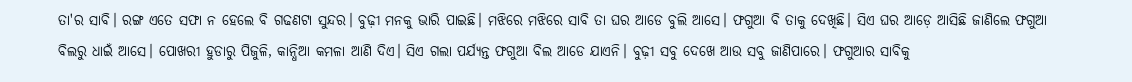ତା'ର ସାବି। ରଙ୍ଗ ଏତେ ସଫା ନ ହେଲେ ବି ଗଢଣଟା ସୁନ୍ଦର। ବୁଢ଼ୀ ମନକୁ ଭାରି ପାଇଛି। ମଝିରେ ମଝିରେ ସାବି ତା ଘର ଆଡେ ବୁଲି ଆସେ। ଫଗୁଆ ବି ତାକୁ ଦେଖିଛି। ସିଏ ଘର ଆଡ଼େ ଆସିଛି ଜାଣିଲେ ଫଗୁଆ ବିଲରୁ ଧାଇଁ ଆସେ। ପୋଖରୀ ହୁଡାରୁ ପିଜୁଳି, କାନ୍ଧିଆ କମଳା ଆଣି ଦିଏ। ସିଏ ଗଲା ପର୍ଯ୍ୟନ୍ତ ଫଗୁଆ ବିଲ ଆଡେ ଯାଏନି। ବୁଢ଼ୀ ସବୁ ଦେଖେ ଆଉ ସବୁ ଜାଣିପାରେ। ଫଗୁଆର ସାବିକୁ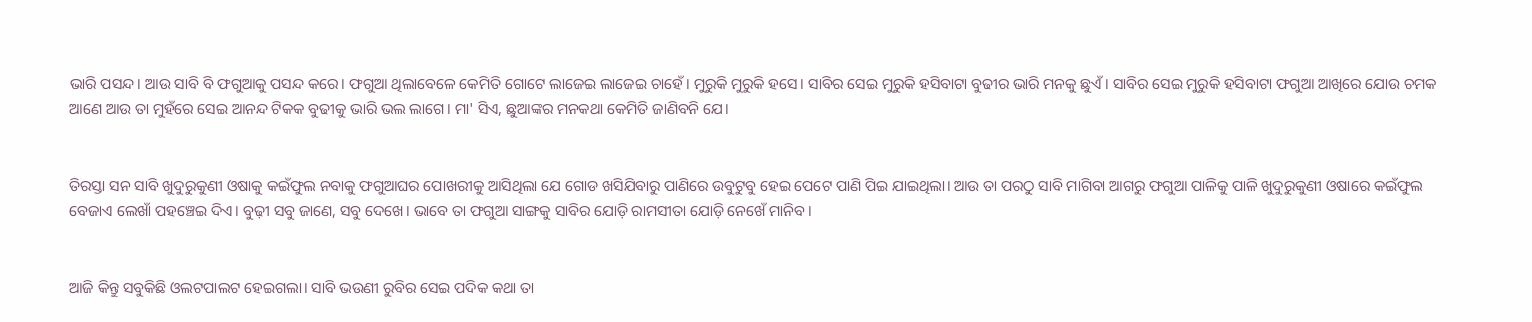ଭାରି ପସନ୍ଦ। ଆଉ ସାବି ବି ଫଗୁଆକୁ ପସନ୍ଦ କରେ। ଫଗୁଆ ଥିଲାବେଳେ କେମିତି ଗୋଟେ ଲାଜେଇ ଲାଜେଇ ଚାହେଁ। ମୁରୁକି ମୁରୁକି ହସେ। ସାବିର ସେଇ ମୁରୁକି ହସିବାଟା ବୁଢୀର ଭାରି ମନକୁ ଛୁଏଁ। ସାବିର ସେଇ ମୁରୁକି ହସିବାଟା ଫଗୁଆ ଆଖିରେ ଯୋଉ ଚମକ ଆଣେ ଆଉ ତା ମୁହଁରେ ସେଇ ଆନନ୍ଦ ଟିକକ ବୁଢୀକୁ ଭାରି ଭଲ ଲାଗେ। ମା' ସିଏ, ଛୁଆଙ୍କର ମନକଥା କେମିତି ଜାଣିବନି ଯେ।


ତିରସ୍ତା ସନ ସାବି ଖୁଦୁରୁକୁଣୀ ଓଷାକୁ କଇଁଫୁଲ ନବାକୁ ଫଗୁଆଘର ପୋଖରୀକୁ ଆସିଥିଲା ଯେ ଗୋଡ ଖସିଯିବାରୁ ପାଣିରେ ଉବୁଟୁବୁ ହେଇ ପେଟେ ପାଣି ପିଇ ଯାଇଥିଲା। ଆଉ ତା ପରଠୁ ସାବି ମାଗିବା ଆଗରୁ ଫଗୁଆ ପାଳିକୁ ପାଳି ଖୁଦୁରୁକୁଣୀ ଓଷାରେ କଇଁଫୁଲ ବେଜାଏ ଲେଖାଁ ପହଞ୍ଚେଇ ଦିଏ। ବୁଢ଼ୀ ସବୁ ଜାଣେ, ସବୁ ଦେଖେ। ଭାବେ ତା ଫଗୁଆ ସାଙ୍ଗକୁ ସାବିର ଯୋଡ଼ି ରାମସୀତା ଯୋଡ଼ି ନେଖେଁ ମାନିବ।


ଆଜି କିନ୍ତୁ ସବୁକିଛି ଓଲଟପାଲଟ ହେଇଗଲା। ସାବି ଭଉଣୀ ରୁବିର ସେଇ ପଦିକ କଥା ତା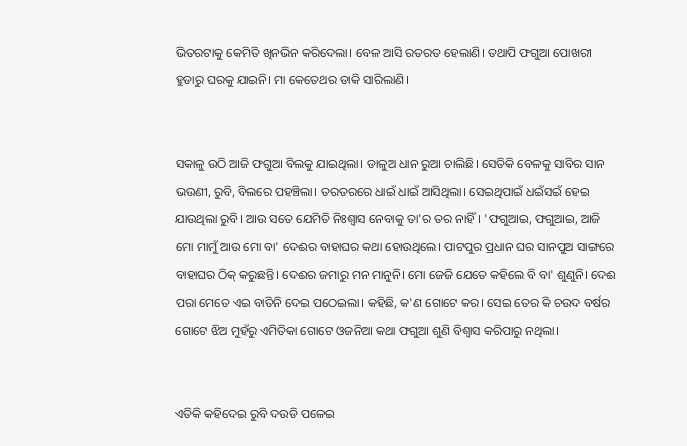ଭିତରଟାକୁ କେମିତି ଖିନଭିନ କରିଦେଲା। ବେଳ ଆସି ରତରତ ହେଲାଣି। ତଥାପି ଫଗୁଆ ପୋଖରୀ ହୁଡାରୁ ଘରକୁ ଯାଇନି। ମା କେତେଥର ଡାକି ସାରିଲାଣି।


ସକାଳୁ ଉଠି ଆଜି ଫଗୁଆ ବିଲକୁ ଯାଇଥିଲା। ଡାଳୁଅ ଧାନ ରୁଆ ଚାଲିଛି। ସେତିକି ବେଳକୁ ସାବିର ସାନ ଭଉଣୀ, ରୁବି, ବିଲରେ ପହଞ୍ଚିଲା। ତରତରରେ ଧାଇଁ ଧାଇଁ ଆସିଥିଲା। ସେଇଥିପାଇଁ ଧଇଁସଇଁ ହେଇ ଯାଉଥିଲା ରୁବି। ଆଉ ସତେ ଯେମିତି ନିଃଶ୍ୱାସ ନେବାକୁ ତା'ର ତର ନାହିଁ। 'ଫଗୁଆଇ, ଫଗୁଆଇ, ଆଜି ମୋ ମାମୁଁ ଆଉ ମୋ ବା' ଦେଈର ବାହାଘର କଥା ହୋଉଥିଲେ। ପାଟପୁର ପ୍ରଧାନ ଘର ସାନପୁଅ ସାଙ୍ଗରେ ବାହାଘର ଠିକ୍ କରୁଛନ୍ତି। ଦେଈର ଜମାରୁ ମନ ମାନୁନି। ମୋ ଜେଜି ଯେତେ କହିଲେ ବି ବା' ଶୁଣୁନି। ଦେଈ ପରା ମେତେ ଏଇ ବାତିନି ଦେଇ ପଠେଇଲା। କହିଛି, କ'ଣ ଗୋଟେ କର। ସେଇ ତେର କି ଚଉଦ ବର୍ଷର ଗୋଟେ ଝିଅ ମୁହଁରୁ ଏମିତିକା ଗୋଟେ ଓଜନିଆ କଥା ଫଗୁଆ ଶୁଣି ବିଶ୍ବାସ କରିପାରୁ ନଥିଲା।


ଏତିକି କହିଦେଇ ରୁବି ଦଉଡି ପଳେଇ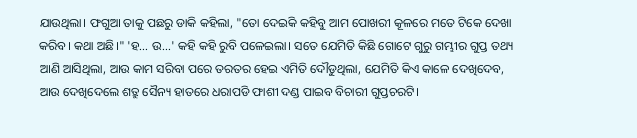ଯାଉଥିଲା। ଫଗୁଆ ତାକୁ ପଛରୁ ଡାକି କହିଲା, "ତୋ ଦେଇକି କହିବୁ ଆମ ପୋଖରୀ କୂଳରେ ମତେ ଟିକେ ଦେଖା କରିବ। କଥା ଅଛି।" 'ହ... ଉ...' କହି କହି ରୁବି ପଳେଇଲା। ସତେ ଯେମିତି କିଛି ଗୋଟେ ଗୁରୁ ଗମ୍ଭୀର ଗୁପ୍ତ ତଥ୍ୟ ଆଣି ଆସିଥିଲା, ଆଉ କାମ ସରିବା ପରେ ତରତର ହେଇ ଏମିତି ଦୌଡୁଥିଲା, ଯେମିତି କିଏ କାଳେ ଦେଖିଦେବ, ଆଉ ଦେଖିଦେଲେ ଶତ୍ରୁ ସୈନ୍ୟ ହାତରେ ଧରାପଡି ଫାଶୀ ଦଣ୍ଡ ପାଇବ ବିଚାରୀ ଗୁପ୍ତଚରଟି।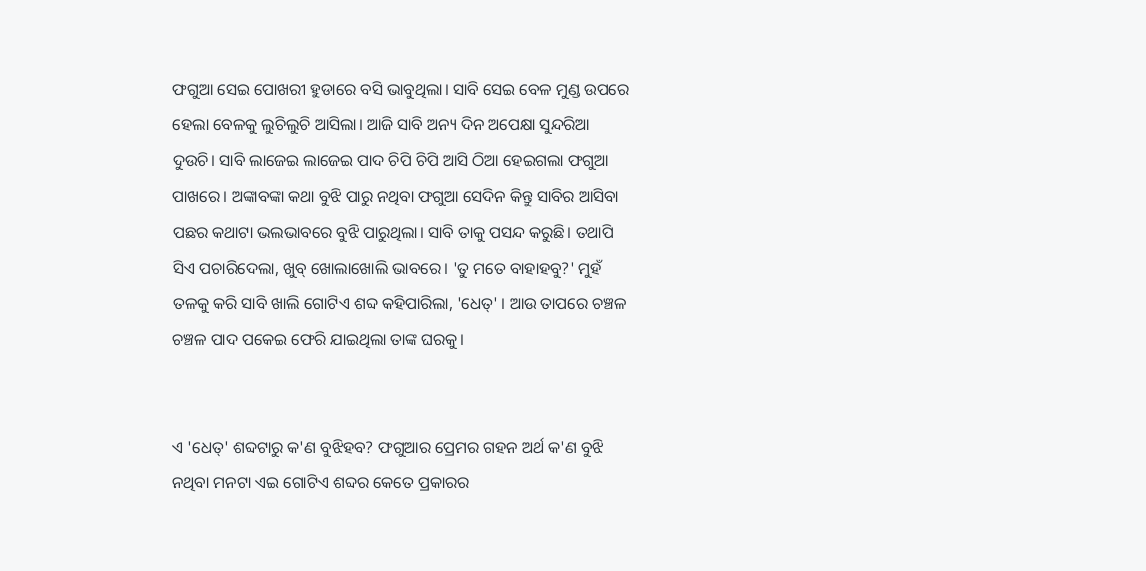ଫଗୁଆ ସେଇ ପୋଖରୀ ହୁଡାରେ ବସି ଭାବୁଥିଲା। ସାବି ସେଇ ବେଳ ମୁଣ୍ଡ ଉପରେ ହେଲା ବେଳକୁ ଲୁଚିଲୁଚି ଆସିଲା। ଆଜି ସାବି ଅନ୍ୟ ଦିନ ଅପେକ୍ଷା ସୁନ୍ଦରିଆ ଦୁଉଚି। ସାବି ଲାଜେଇ ଲାଜେଇ ପାଦ ଚିପି ଚିପି ଆସି ଠିଆ ହେଇଗଲା ଫଗୁଆ ପାଖରେ। ଅଙ୍କାବଙ୍କା କଥା ବୁଝି ପାରୁ ନଥିବା ଫଗୁଆ ସେଦିନ କିନ୍ତୁ ସାବିର ଆସିବା ପଛର କଥାଟା ଭଲଭାବରେ ବୁଝି ପାରୁଥିଲା। ସାବି ତାକୁ ପସନ୍ଦ କରୁଛି। ତଥାପି ସିଏ ପଚାରିଦେଲା, ଖୁବ୍ ଖୋଲାଖୋଲି ଭାବରେ। 'ତୁ ମତେ ବାହାହବୁ?' ମୁହଁ ତଳକୁ କରି ସାବି ଖାଲି ଗୋଟିଏ ଶବ୍ଦ କହିପାରିଲା, 'ଧେତ୍' । ଆଉ ତାପରେ ଚଞ୍ଚଳ ଚଞ୍ଚଳ ପାଦ ପକେଇ ଫେରି ଯାଇଥିଲା ତାଙ୍କ ଘରକୁ।


ଏ 'ଧେତ୍' ଶବ୍ଦଟାରୁ କ'ଣ ବୁଝିହବ? ଫଗୁଆର ପ୍ରେମର ଗହନ ଅର୍ଥ କ'ଣ ବୁଝି ନଥିବା ମନଟା ଏଇ ଗୋଟିଏ ଶବ୍ଦର କେତେ ପ୍ରକାରର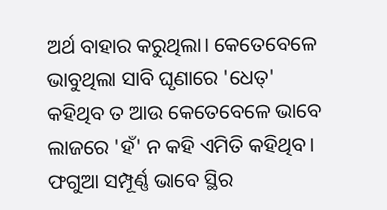ଅର୍ଥ ବାହାର କରୁଥିଲା। କେତେବେଳେ ଭାବୁଥିଲା ସାବି ଘୃଣାରେ 'ଧେତ୍' କହିଥିବ ତ ଆଉ କେତେବେଳେ ଭାବେ ଲାଜରେ 'ହଁ' ନ କହି ଏମିତି କହିଥିବ। ଫଗୁଆ ସମ୍ପୂର୍ଣ୍ଣ ଭାବେ ସ୍ଥିର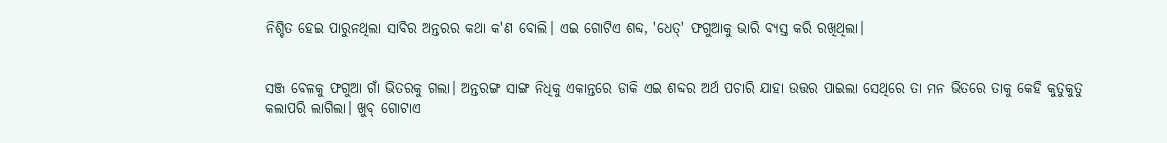ନିଶ୍ଚିତ ହେଇ ପାରୁନଥିଲା ସାବିର ଅନ୍ତରର କଥା କ'ଣ ବୋଲି। ଏଇ ଗୋଟିଏ ଶବ୍ଦ, 'ଧେତ୍' ଫଗୁଆକୁ ଭାରି ବ୍ୟସ୍ତ କରି ରଖିଥିଲା।


ସଞ୍ଜ ବେଳକୁ ଫଗୁଆ ଗାଁ ଭିତରକୁ ଗଲା। ଅନ୍ତରଙ୍ଗ ସାଙ୍ଗ ନିଧିକୁ ଏକାନ୍ତରେ ଡାକି ଏଇ ଶବ୍ଦର ଅର୍ଥ ପଚାରି ଯାହା ଉତ୍ତର ପାଇଲା ସେଥିରେ ତା ମନ ଭିତରେ ତାକୁ କେହି କୁତୁକୁତୁ କଲାପରି ଲାଗିଲା। ଖୁବ୍ ଗୋଟାଏ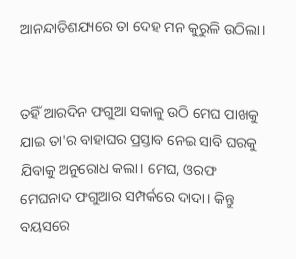ଆନନ୍ଦାତିଶଯ୍ୟରେ ତା ଦେହ ମନ କୁରୁଳି ଉଠିଲା।


ତହିଁ ଆରଦିନ ଫଗୁଆ ସକାଳୁ ଉଠି ମେଘ ପାଖକୁ ଯାଇ ତା'ର ବାହାଘର ପ୍ରସ୍ତାବ ନେଇ ସାବି ଘରକୁ ଯିବାକୁ ଅନୁରୋଧ କଲା। ମେଘ, ଓରଫ ମେଘନାଦ ଫଗୁଆର ସମ୍ପର୍କରେ ଦାଦା। କିନ୍ତୁ ବୟସରେ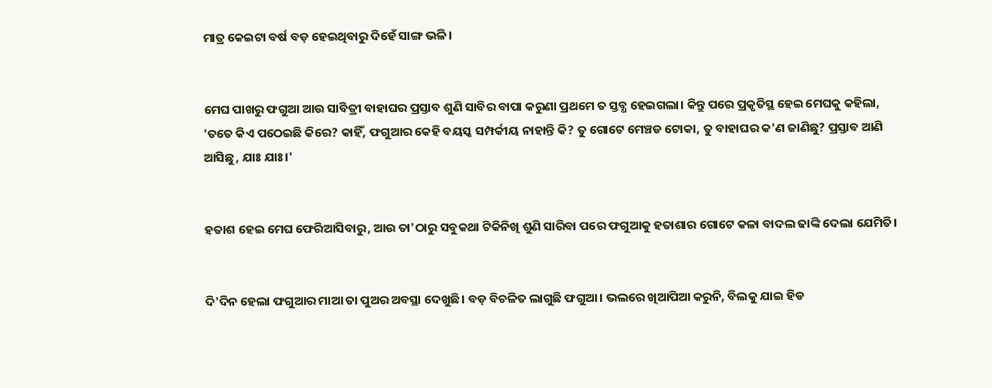ମାତ୍ର କେଇଟା ବର୍ଷ ବଡ଼ ହେଇଥିବାରୁ ଦିହେଁ ସାଙ୍ଗ ଭଳି।


ମେଘ ପାଖରୁ ଫଗୁଆ ଆଉ ସାବିତ୍ରୀ ବାହାଘର ପ୍ରସ୍ତାବ ଶୁଣି ସାବିର ବାପା କରୁଣା ପ୍ରଥମେ ତ ସ୍ତବ୍ଧ ହେଇଗଲା। କିନ୍ତୁ ପରେ ପ୍ରକୃତିସ୍ଥ ହେଇ ମେଘକୁ କହିଲା, 'ତତେ କିଏ ପଠେଇଛି କିରେ? କାହିଁ, ଫଗୁଆର କେହି ବୟସ୍କ ସମ୍ପର୍କୀୟ ନାହାନ୍ତି କି? ତୁ ଗୋଟେ ମେଞ୍ଚଡ ଟୋକା, ତୁ ବାହାଘର କ'ଣ ଜାଣିଛୁ? ପ୍ରସ୍ତାବ ଆଣି ଆସିଛୁ, ଯାଃ ଯାଃ।'


ହତାଶ ହେଇ ମେଘ ଫେରିଆସିବାରୁ, ଆଉ ତା'ଠାରୁ ସବୁକଥା ଟିକିନିଖି ଶୁଣି ସାରିବା ପରେ ଫଗୁଆକୁ ହତାଶାର ଗୋଟେ କଳା ବାଦଲ ଢାଙ୍କି ଦେଲା ଯେମିତି।


ଦି'ଦିନ ହେଲା ଫଗୁଆର ମାଆ ତା ପୁଅର ଅବସ୍ଥା ଦେଖୁଛି। ବଡ଼ ବିଚଳିତ ଲାଗୁଛି ଫଗୁଆ। ଭଲରେ ଖିଆପିଆ କରୁନି, ବିଲକୁ ଯାଇ ହିଡ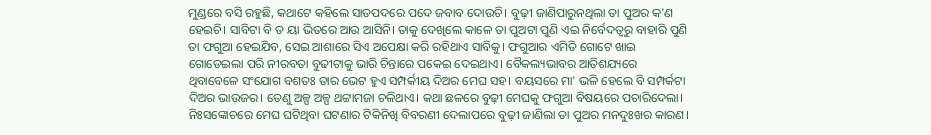ମୁଣ୍ଡରେ ବସି ରହୁଛି, କଥାଟେ କହିଲେ ସାତପଦରେ ପଦେ ଜବାବ ଦୋଉଚି। ବୁଢ଼ୀ ଜାଣିପାରୁନଥିଲା ତା ପୁଅର କ'ଣ ହେଇଚି। ସାବିଟା ବି ତ ୟା ଭିତରେ ଆଉ ଆସିନି। ତାକୁ ଦେଖିଲେ କାଳେ ତା ପୁଅଟା ପୁଣି ଏଇ ନିର୍ବେଦତ୍ବରୁ ବାହାରି ପୁଣି ତା ଫଗୁଆ ହେଇଯିବ, ସେଇ ଆଶାରେ ସିଏ ଅପେକ୍ଷା କରି ରହିଥାଏ ସାବିକୁ। ଫଗୁଆର ଏମିତି ଗୋଟେ ଖାଇ ଗୋଡେଇଲା ପରି ନୀରବତା ବୁଢୀଟାକୁ ଭାରି ଚିନ୍ତାରେ ପକେଇ ଦେଇଥାଏ। ବୈକଲ୍ୟଭାବର ଆତିଶଯ୍ୟରେ ଥିବାବେଳେ ସଂଯୋଗ ବଶତଃ ତାର ଭେଟ ହୁଏ ସମ୍ପର୍କୀୟ ଦିଅର ମେଘ ସହ। ବୟସରେ ମା' ଭଳି ହେଲେ ବି ସମ୍ପର୍କଟା ଦିଅର ଭାଉଜର। ତେଣୁ ଅଳ୍ପ ଅଳ୍ପ ଥଟ୍ଟାମଜା ଚଳିଥାଏ। କଥା ଛଳରେ ବୁଢ଼ୀ ମେଘକୁ ଫଗୁଆ ବିଷୟରେ ପଚାରିଦେଲା। ନିଃସଙ୍କୋଚରେ ମେଘ ଘଟିଥିବା ଘଟଣାର ଟିକିନିଖି ବିବରଣୀ ଦେଲାପରେ ବୁଢ଼ୀ ଜାଣିଲା ତା ପୁଅର ମନଦୁଃଖର କାରଣ।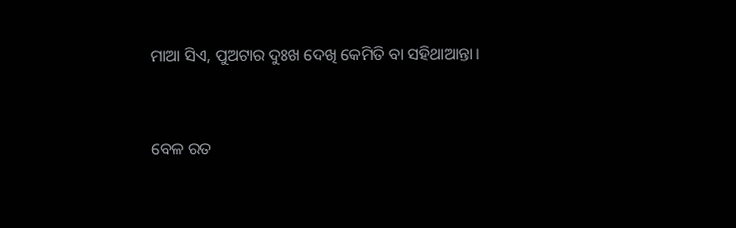ମାଆ ସିଏ, ପୁଅଟାର ଦୁଃଖ ଦେଖି କେମିତି ବା ସହିଥାଆନ୍ତା।


ବେଳ ରତ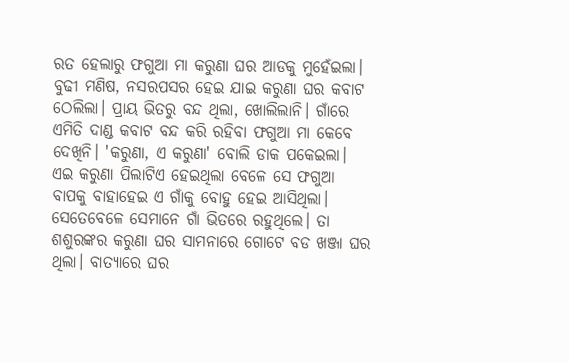ରତ ହେଲାରୁ ଫଗୁଆ ମା କରୁଣା ଘର ଆଡକୁ ମୁହେଁଇଲା। ବୁଢୀ ମଣିଷ, ନସରପସର ହେଇ ଯାଇ କରୁଣା ଘର କବାଟ ଠେଲିଲା। ପ୍ରାୟ ଭିତରୁ ବନ୍ଦ ଥିଲା, ଖୋଲିଲାନି। ଗାଁରେ ଏମିତି ଦାଣ୍ଡ କବାଟ ବନ୍ଦ କରି ରହିବା ଫଗୁଆ ମା କେବେ ଦେଖିନି। 'କରୁଣା, ଏ କରୁଣା' ବୋଲି ଡାକ ପକେଇଲା। ଏଇ କରୁଣା ପିଲାଟିଏ ହେଇଥିଲା ବେଳେ ସେ ଫଗୁଆ ବାପକୁ ବାହାହେଇ ଏ ଗାଁକୁ ବୋହୁ ହେଇ ଆସିଥିଲା। ସେତେବେଳେ ସେମାନେ ଗାଁ ଭିତରେ ରହୁଥିଲେ। ତା ଶଶୁରଙ୍କର କରୁଣା ଘର ସାମନାରେ ଗୋଟେ ବଡ ଖଞ୍ଜା ଘର ଥିଲା। ବାତ୍ୟାରେ ଘର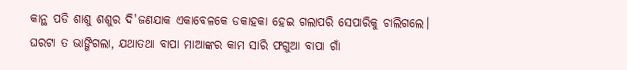କାନ୍ଥ ପଡି ଶାଶୁ ଶଶୁର ଦି'ଜଣଯାକ ଏକାବେଳକେ ଡକାହକା ହେଇ ଗଲାପରି ସେପାରିକୁ ଚାଲିଗଲେ। ଘରଟା ତ ଭାଙ୍ଗିଗଲା, ଯଥାତଥା ବାପା ମାଆଙ୍କର କାମ ସାରି ଫଗୁଆ ବାପା ଗାଁ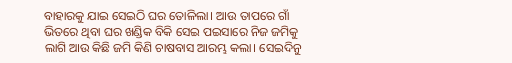ବାହାରକୁ ଯାଇ ସେଇଠି ଘର ତୋଳିଲା। ଆଉ ତାପରେ ଗାଁ ଭିତରେ ଥିବା ଘର ଖଣ୍ଡିକ ବିକି ସେଇ ପଇସାରେ ନିଜ ଜମିକୁ ଲାଗି ଆଉ କିଛି ଜମି କିଣି ଚାଷବାସ ଆରମ୍ଭ କଲା। ସେଇଦିନୁ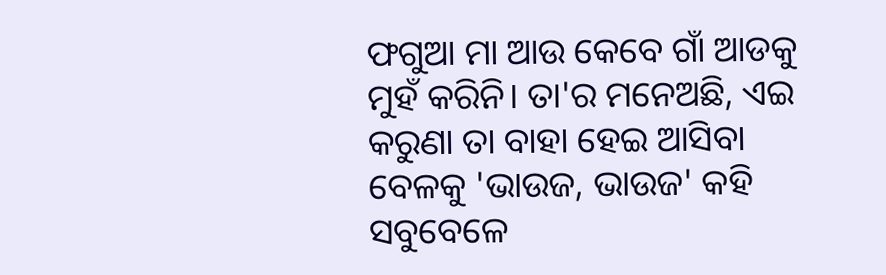ଫଗୁଆ ମା ଆଉ କେବେ ଗାଁ ଆଡକୁ ମୁହଁ କରିନି। ତା'ର ମନେଅଛି, ଏଇ କରୁଣା ତା ବାହା ହେଇ ଆସିବା ବେଳକୁ 'ଭାଉଜ, ଭାଉଜ' କହି ସବୁବେଳେ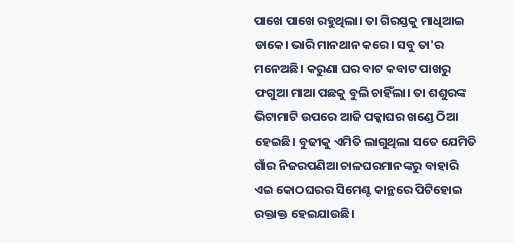ପାଖେ ପାଖେ ରହୁଥିଲା। ତା ଗିରସ୍ତକୁ ମାଧିଆଇ ଡାକେ। ଭାରି ମାନଥାନ କରେ। ସବୁ ତା'ର ମନେଅଛି। କରୁଣା ଘର ବାଟ କବାଟ ପାଖରୁ ଫଗୁଆ ମାଆ ପଛକୁ ବୁଲି ଚାହିଁଲା। ତା ଶଶୁରଙ୍କ ଭିଟାମାଟି ଉପରେ ଆଜି ପକ୍କାଘର ଖଣ୍ଡେ ଠିଆ ହେଇଛି। ବୁଢୀକୁ ଏମିତି ଲାଗୁଥିଲା ସତେ ଯେମିତି ଗାଁର ନିଜରପଣିଆ ଚାଳଘରମାନଙ୍କରୁ ବାହାରି ଏଇ କୋଠଘରର ସିମେଣ୍ଟ କାନ୍ଥରେ ପିଟିହୋଇ ରକ୍ତାକ୍ତ ହେଇଯାଉଛି।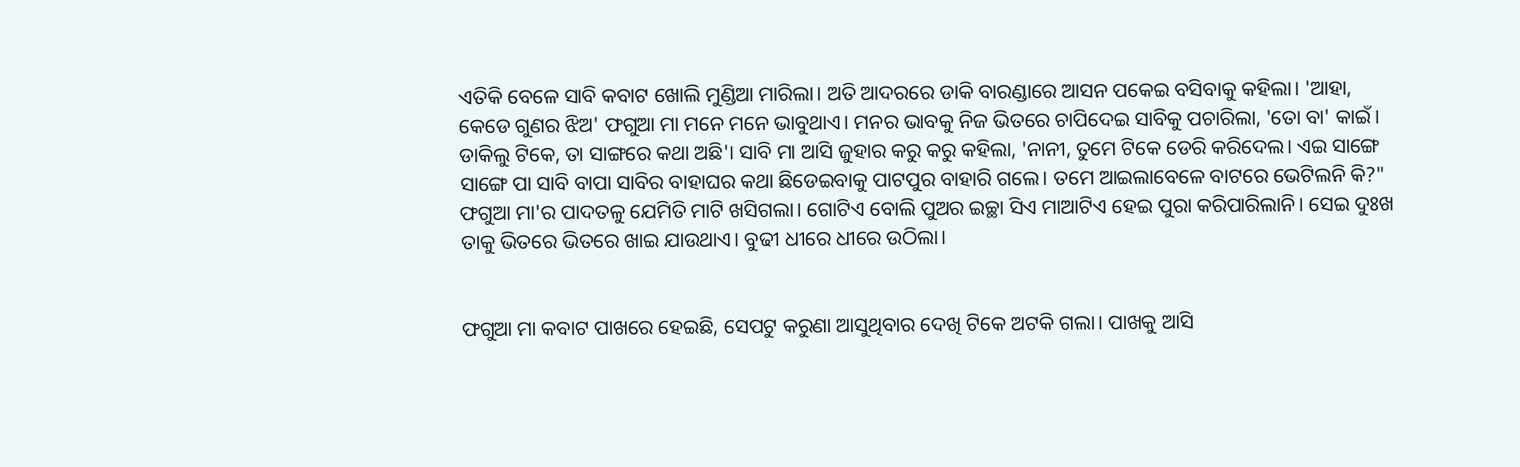ଏତିକି ବେଳେ ସାବି କବାଟ ଖୋଲି ମୁଣ୍ଡିଆ ମାରିଲା। ଅତି ଆଦରରେ ଡାକି ବାରଣ୍ଡାରେ ଆସନ ପକେଇ ବସିବାକୁ କହିଲା। 'ଆହା, କେଡେ ଗୁଣର ଝିଅ' ଫଗୁଆ ମା ମନେ ମନେ ଭାବୁଥାଏ। ମନର ଭାବକୁ ନିଜ ଭିତରେ ଚାପିଦେଇ ସାବିକୁ ପଚାରିଲା, 'ତୋ ବା' କାଇଁ। ଡାକିଲୁ ଟିକେ, ତା ସାଙ୍ଗରେ କଥା ଅଛି'। ସାବି ମା ଆସି ଜୁହାର କରୁ କରୁ କହିଲା, 'ନାନୀ, ତୁମେ ଟିକେ ଡେରି କରିଦେଲ। ଏଇ ସାଙ୍ଗେ ସାଙ୍ଗେ ପା ସାବି ବାପା ସାବିର ବାହାଘର କଥା ଛିଡେଇବାକୁ ପାଟପୁର ବାହାରି ଗଲେ। ତମେ ଆଇଲାବେଳେ ବାଟରେ ଭେଟିଲନି କି?" ଫଗୁଆ ମା'ର ପାଦତଳୁ ଯେମିତି ମାଟି ଖସିଗଲା। ଗୋଟିଏ ବୋଲି ପୁଅର ଇଚ୍ଛା ସିଏ ମାଆଟିଏ ହେଇ ପୁରା କରିପାରିଲାନି। ସେଇ ଦୁଃଖ ତାକୁ ଭିତରେ ଭିତରେ ଖାଇ ଯାଉଥାଏ। ବୁଢୀ ଧୀରେ ଧୀରେ ଉଠିଲା।


ଫଗୁଆ ମା କବାଟ ପାଖରେ ହେଇଛି, ସେପଟୁ କରୁଣା ଆସୁଥିବାର ଦେଖି ଟିକେ ଅଟକି ଗଲା। ପାଖକୁ ଆସି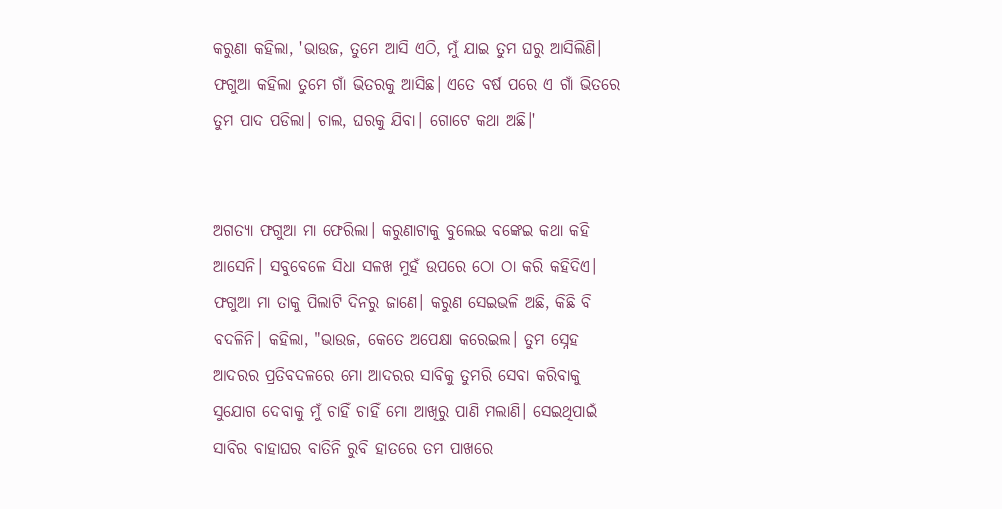କରୁଣା କହିଲା, 'ଭାଉଜ, ତୁମେ ଆସି ଏଠି, ମୁଁ ଯାଇ ତୁମ ଘରୁ ଆସିଲିଣି। ଫଗୁଆ କହିଲା ତୁମେ ଗାଁ ଭିତରକୁ ଆସିଛ। ଏତେ ବର୍ଷ ପରେ ଏ ଗାଁ ଭିତରେ ତୁମ ପାଦ ପଡିଲା। ଚାଲ, ଘରକୁ ଯିବା। ଗୋଟେ କଥା ଅଛି।'


ଅଗତ୍ୟା ଫଗୁଆ ମା ଫେରିଲା। କରୁଣାଟାକୁ ବୁଲେଇ ବଙ୍କେଇ କଥା କହି ଆସେନି। ସବୁବେଳେ ସିଧା ସଳଖ ମୁହଁ ଉପରେ ଠୋ ଠା କରି କହିଦିଏ। ଫଗୁଆ ମା ତାକୁ ପିଲାଟି ଦିନରୁ ଜାଣେ। କରୁଣ ସେଇଭଳି ଅଛି, କିଛି ବି ବଦଳିନି। କହିଲା, "ଭାଉଜ, କେତେ ଅପେକ୍ଷା କରେଇଲ। ତୁମ ସ୍ନେହ ଆଦରର ପ୍ରତିବଦଳରେ ମୋ ଆଦରର ସାବିକୁ ତୁମରି ସେବା କରିବାକୁ ସୁଯୋଗ ଦେବାକୁ ମୁଁ ଚାହିଁ ଚାହିଁ ମୋ ଆଖିରୁ ପାଣି ମଲାଣି। ସେଇଥିପାଇଁ ସାବିର ବାହାଘର ବାତିନି ରୁବି ହାତରେ ତମ ପାଖରେ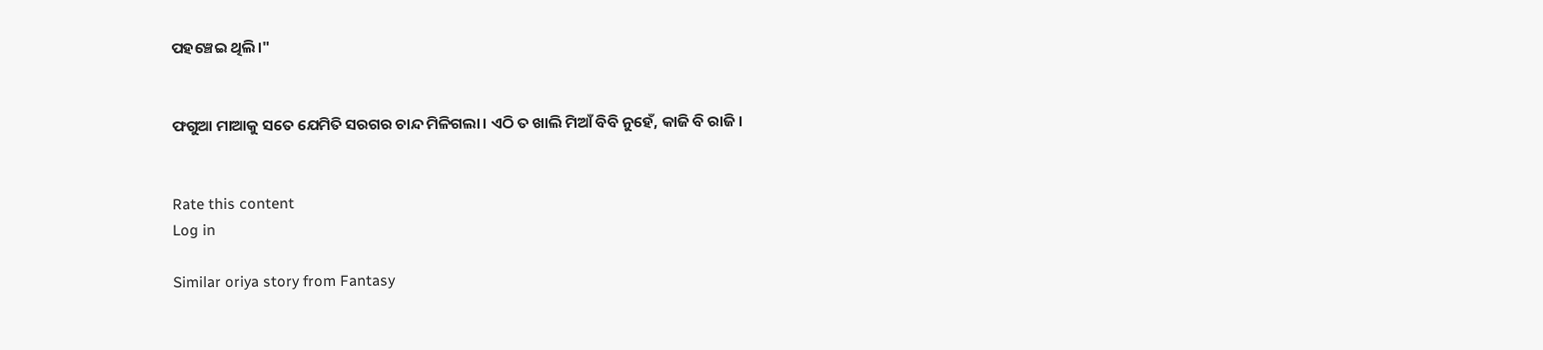ପହଞ୍ଚେଇ ଥିଲି।"


ଫଗୁଆ ମାଆକୁ ସତେ ଯେମିତି ସରଗର ଚାନ୍ଦ ମିଳିଗଲା। ଏଠି ତ ଖାଲି ମିଆଁ ବିବି ନୁହେଁ, କାଜି ବି ରାଜି।


Rate this content
Log in

Similar oriya story from Fantasy